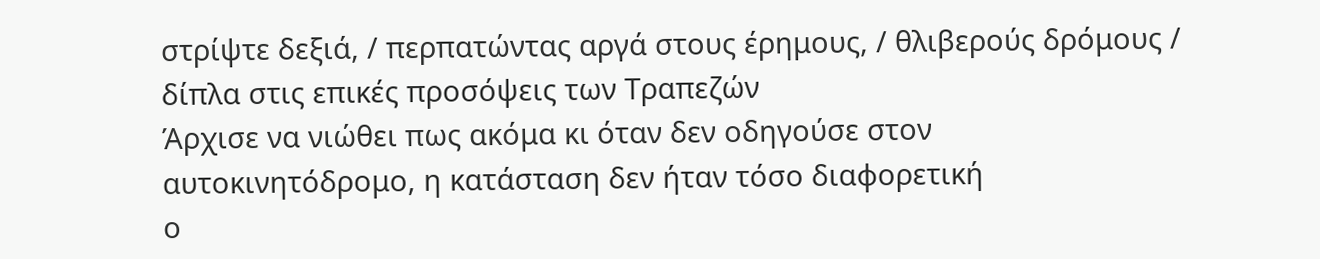στρίψτε δεξιά, / περπατώντας αργά στους έρημους, / θλιβερούς δρόμους / δίπλα στις επικές προσόψεις των Τραπεζών
Άρχισε να νιώθει πως ακόμα κι όταν δεν οδηγούσε στον αυτοκινητόδρομο, η κατάσταση δεν ήταν τόσο διαφορετική
ο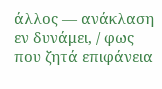άλλος — ανάκλαση εν δυνάμει, / φως που ζητά επιφάνεια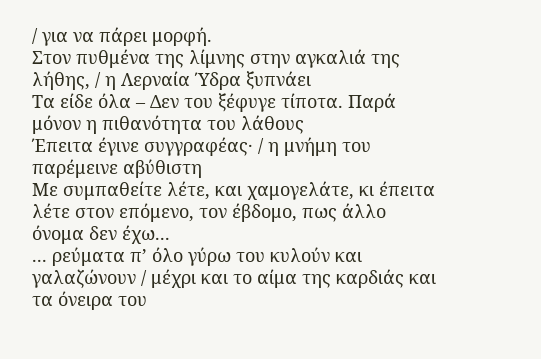/ για να πάρει μορφή.
Στον πυθμένα της λίμνης στην αγκαλιά της λήθης, / η Λερναία Ύδρα ξυπνάει
Τα είδε όλα – Δεν του ξέφυγε τίποτα. Παρά μόνον η πιθανότητα του λάθους
Έπειτα έγινε συγγραφέας· / η μνήμη του παρέμεινε αβύθιστη
Με συμπαθείτε λέτε, και χαμογελάτε, κι έπειτα λέτε στον επόμενο, τον έβδομο, πως άλλο όνομα δεν έχω...
... ρεύματα π’ όλο γύρω του κυλούν και γαλαζώνουν / μέχρι και το αίμα της καρδιάς και τα όνειρα του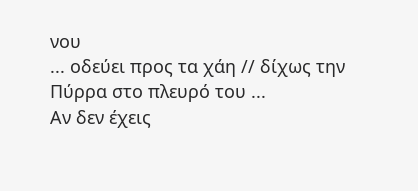νου
... οδεύει προς τα χάη // δίχως την Πύρρα στο πλευρό του ...
Αν δεν έχεις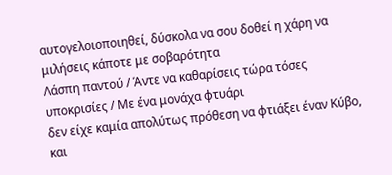αυτογελοιοποιηθεί, δύσκολα να σου δοθεί η χάρη να μιλήσεις κάποτε με σοβαρότητα
Λάσπη παντού / Άντε να καθαρίσεις τώρα τόσες υποκρισίες / Με ένα μονάχα φτυάρι
δεν είχε καμία απολύτως πρόθεση να φτιάξει έναν Κύβο, και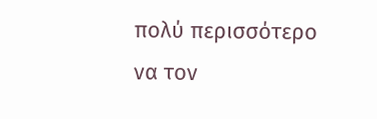πολύ περισσότερο να τον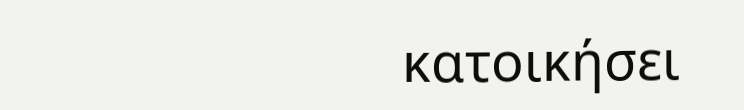κατοικήσει